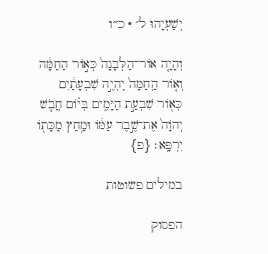יְשַׁעְיָהוּ ל׳ · כ״ו

וְהָיָ֤ה אוֹר־הַלְּבָנָה֙ כְּא֣וֹר הַחַמָּ֔ה וְא֤וֹר הַֽחַמָּה֙ יִֽהְיֶ֣ה שִׁבְעָתַ֔יִם כְּא֖וֹר שִׁבְעַ֣ת הַיָּמִ֑ים בְּי֗וֹם חֲבֹ֤שׁ יְהֹוָה֙ אֶת־שֶׁ֣בֶר עַמּ֔וֹ וּמַ֥חַץ מַכָּת֖וֹ יִרְפָּֽא׃ {פ}

במילים פשוטות

הפסוק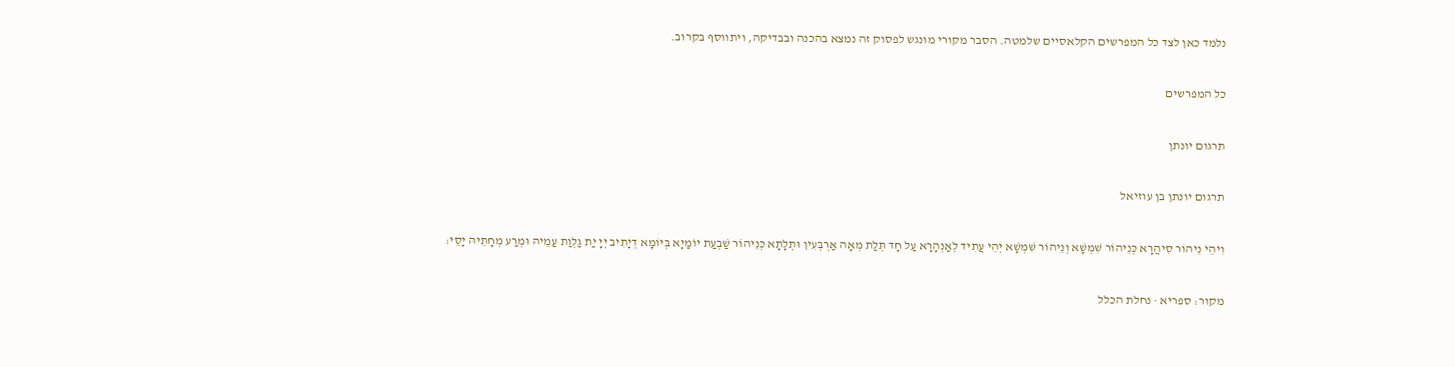נלמד כאן לצד כל המפרשים הקלאסיים שלמטה. הסבר מקורי מונגש לפסוק זה נמצא בהכנה ובבדיקה, ויתווסף בקרוב.

כל המפרשים

תרגום יונתן

תרגום יונתן בן עוזיאל

וִיהֵי נֵיהוֹר סִיהֲרָא כְּנֵיהוֹר שִׁמְשָׁא וְנֵיהוֹר שִׁמְשָׁא יְהֵי עֲתִיד לְאַנְהָרָא עַל חָד תְּלַת מְאָה אַרְבְּעִין וּתְלָתָא כְּנֵיהוֹר שַׁבְעַת יוֹמַיָא בְּיוֹמָא דְיָתִיב יְיָ יַת גַלְוַת עַמֵיהּ וּמְרַע מְחָתֵיהּ יָסֵי:

מקור: ספריא · נחלת הכלל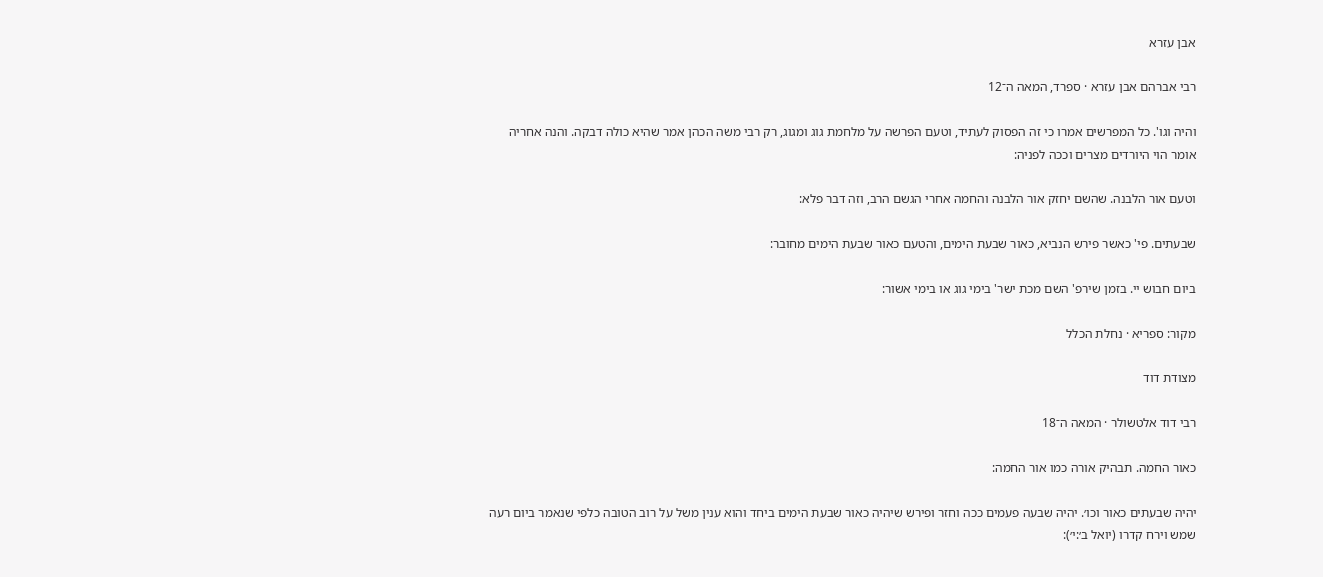אבן עזרא

רבי אברהם אבן עזרא · ספרד, המאה ה־12

והיה וגו'. כל המפרשים אמרו כי זה הפסוק לעתיד, וטעם הפרשה על מלחמת גוג ומגוג, רק רבי משה הכהן אמר שהיא כולה דבקה. והנה אחריה אומר הוי היורדים מצרים וככה לפניה:

וטעם אור הלבנה. שהשם יחזק אור הלבנה והחמה אחרי הגשם הרב, וזה דבר פלא:

שבעתים. פי' כאשר פירש הנביא, כאור שבעת הימים, והטעם כאור שבעת הימים מחובר:

ביום חבוש יי. בזמן שירפ' השם מכת ישר' בימי גוג או בימי אשור:

מקור: ספריא · נחלת הכלל

מצודת דוד

רבי דוד אלטשולר · המאה ה־18

כאור החמה. תבהיק אורה כמו אור החמה:

יהיה שבעתים כאור וכו׳. יהיה שבעה פעמים ככה וחזר ופירש שיהיה כאור שבעת הימים ביחד והוא ענין משל על רוב הטובה כלפי שנאמר ביום רעה שמש וירח קדרו (יואל ב׳:י׳):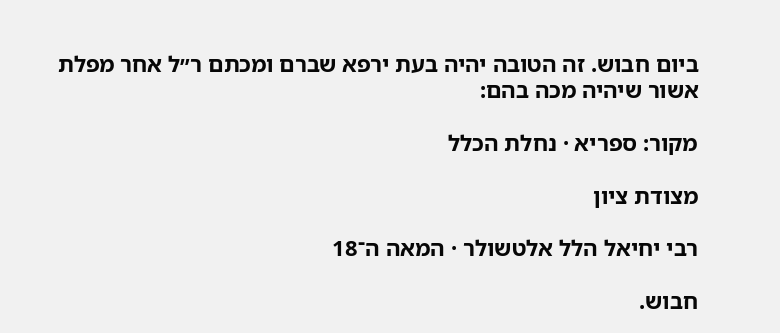ביום חבוש. זה הטובה יהיה בעת ירפא שברם ומכתם ר״ל אחר מפלת אשור שיהיה מכה בהם:

מקור: ספריא · נחלת הכלל

מצודת ציון

רבי יחיאל הלל אלטשולר · המאה ה־18

חבוש.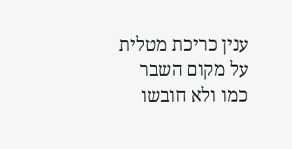ענין כריכת מטלית על מקום השבר כמו ולא חובשו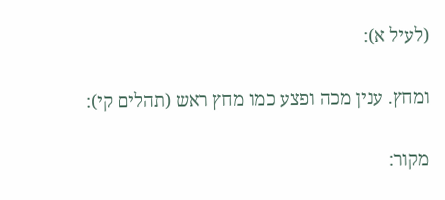(לעיל א):

ומחץ. ענין מכה ופצע כמו מחץ ראש (תהלים קי):

מקור: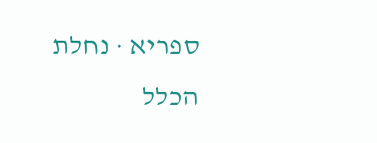ספריא · נחלת הכלל